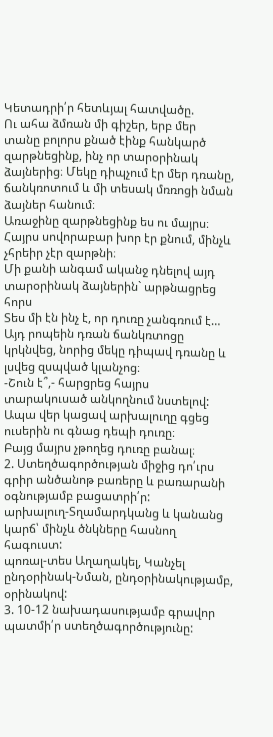Կետադրի՛ր հետևյալ հատվածը.
Ու ահա ձմռան մի գիշեր, երբ մեր տանը բոլորս քնած էինք հանկարծ զարթնեցինք, ինչ որ տարօրինակ ձայներից։ Մեկը դիպչում էր մեր դռանը, ճանկռոտում և մի տեսակ մռռոցի նման ձայներ հանում։
Առաջինը զարթնեցինք ես ու մայրս։ Հայրս սովորաբար խոր էր քնում, մինչև չհրեիր չէր զարթնի։
Մի քանի անգամ ականջ դնելով այդ տարօրինակ ձայներին` արթնացրեց հորս
Տես մի էն ինչ է, որ դուռը չանգռում է…
Այդ րոպեին դռան ճանկռտոցը կրկնվեց, նորից մեկը դիպավ դռանը և լսվեց զսպված կլանչոց։
-Շուն է՞,- հարցրեց հայրս տարակուսած անկողնում նստելով: Ապա վեր կացավ արխալուղը գցեց ուսերին ու գնաց դեպի դուռը։
Բայց մայրս չթողեց դուռը բանալ։
2. Ստեղծագործության միջից դո՛ւրս գրիր անծանոթ բառերը և բառարանի օգնությամբ բացատրի՛ր:
արխալուղ-Տղամարդկանց և կանանց կարճ՝ մինչև ծնկները հասնող հագուստ:
պոռալ-տես Աղաղակել, Կանչել
ընդօրինակ-Նման, ընդօրինակությամբ, օրինակով:
3. 10-12 նախադասությամբ գրավոր պատմի՛ր ստեղծագործությունը: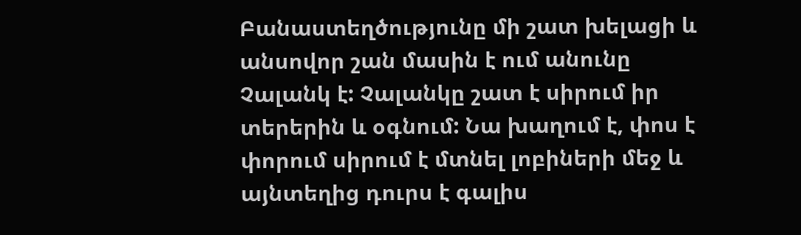Բանաստեղծությունը մի շատ խելացի և անսովոր շան մասին է ում անունը Չալանկ է: Չալանկը շատ է սիրում իր տերերին և օգնում: Նա խաղում է, փոս է փորում սիրում է մտնել լոբիների մեջ և այնտեղից դուրս է գալիս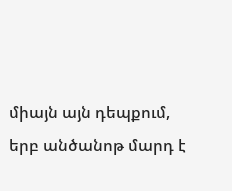միայն այն դեպքում, երբ անծանոթ մարդ է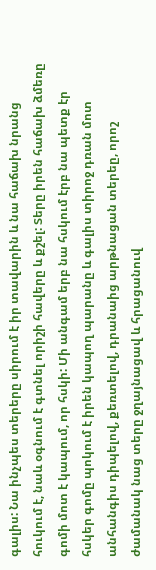գալիս: Նա ինչպես տերերը սիրում է իր տավարին և նա հաճախ նրանց հուկում է, նաև օգնում է գտնել որիշի հավերը և քշել: Տերը իրեն հաճախ ձմեռը գոմի մոտ է կապում, որ հսկի: Մի անգամ երբ նա հսկում էրբ նա պետք էր հսկեր գոմը պոկում է իրեն կապող պարանը և գալիս տիրոջ դռան մոտ անհանգիս դիպելով, քեռտելով, դրանաից արթնացան տերեը, որոշ ժամանակ նաց տերը ջղայնացավ և հրացանուվ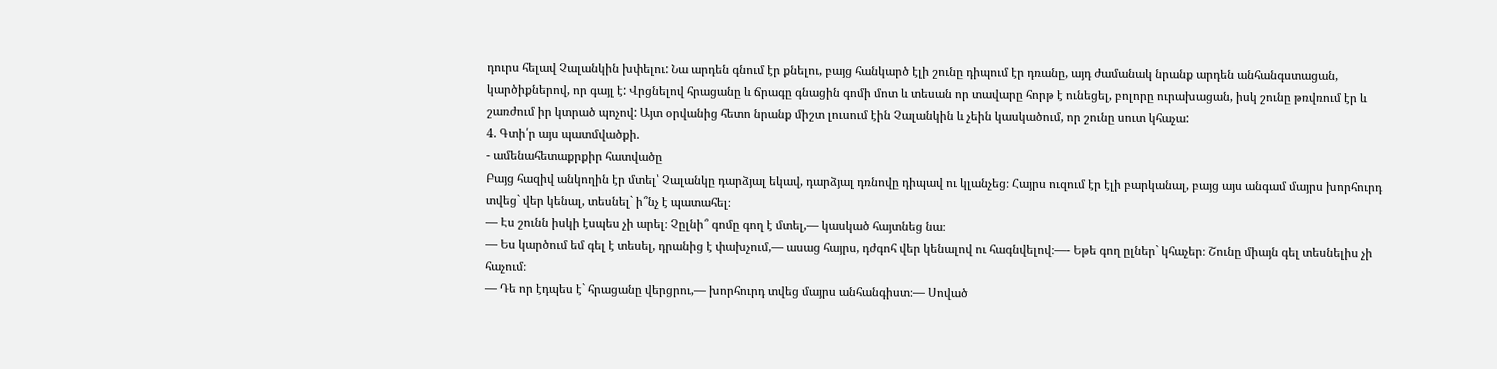դուրս հելավ Չալանկին խփելու: Նա արդեն գնում էր քնելու, բայց հանկարծ էլի շունը դիպում էր դռանը, այդ ժամանակ նրանք արդեն անհանգստացան, կարծիքներով, որ գայլ է: Վրցնելով հրացանը և ճրագը գնացին գոմի մոտ և տեսան որ տավարը հորթ է ունեցել, բոլորը ուրախացան, իսկ շունը թռվռում էր և շառժում իր կտրած պոչով: Այտ օրվանից հետո նրանք միշտ լուսում էին Չալանկին և չեին կասկածում, որ շունը սուտ կհաչա:
4. Գտի՛ր այս պատմվածքի.
- ամենահետաքրքիր հատվածը
Բայց հազիվ անկողին էր մտել՝ Չալանկը դարձյալ եկավ, դարձյալ դռնովը դիպավ ու կլանչեց։ Հայրս ուզում էր էլի բարկանալ, բայց այս անգամ մայրս խորհուրդ տվեց` վեր կենալ, տեսնել` ի՞նչ է պատահել։
— Էս շունն իսկի էսպես չի արել։ Չըլնի՞ գոմը գող է մտել,— կասկած հայտնեց նա։
— Ես կարծում եմ գել է տեսել, դրանից է փախչում,— ասաց հայրս, դժգոհ վեր կենալով ու հագնվելով։—- Եթե գող ըլներ` կհաչեր։ Շունը միայն գել տեսնելիս չի հաչում։
— Դե որ էդպես է` հրացանը վերցրու,— խորհուրդ տվեց մայրս անհանգիստ։— Սոված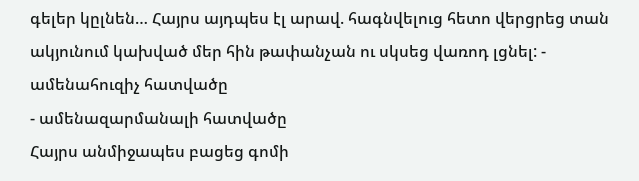գելեր կըլնեն… Հայրս այդպես էլ արավ. հագնվելուց հետո վերցրեց տան ակյունում կախված մեր հին թափանչան ու սկսեց վառոդ լցնել: - ամենահուզիչ հատվածը
- ամենազարմանալի հատվածը
Հայրս անմիջապես բացեց գոմի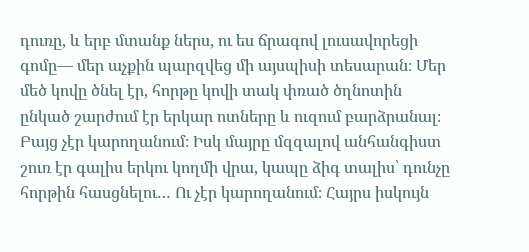դուռը, և երբ մտանք ներս, ու ես ճրագով լուսավորեցի գոմը— մեր աչքին պարզվեց մի այսպիսի տեսարան։ Մեր մեծ կովը ծնել էր, հորթը կովի տակ փռած ծղնոտին ընկած շարժում էր երկար ոտները և ուզում բարձրանալ։ Բայց չէր կարողանում։ Իսկ մայրը մզզալով անհանգիստ շուռ էր գալիս երկու կողմի վրա, կապը ձիգ տալիս՝ դունչը հորթին հասցնելու… Ու չէր կարողանում։ Հայրս իսկույն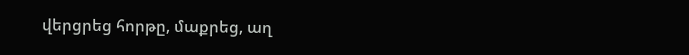վերցրեց հորթը, մաքրեց, աղ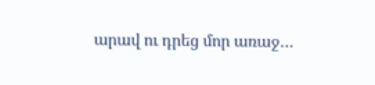արավ ու դրեց մոր առաջ…